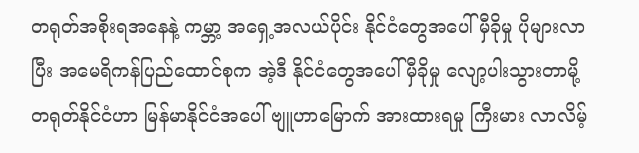တရုတ်အစိုးရအနေနဲ့ ကမ္ဘာ့ အရှေ့အလယ်ပိုင်း နိုင်ငံတွေအပေါ် မှီခိုမှု ပိုများလာပြီး အမေရိကန်ပြည်ထောင်စုက အဲ့ဒီ နိုင်ငံတွေအပေါ် မှီခိုမှု လျော့ပါးသွားတာမို့ တရုတ်နိုင်ငံဟာ မြန်မာနိုင်ငံအပေါ် ဗျူဟာမြောက် အားထားရမှု ကြီးမား လာလိမ့်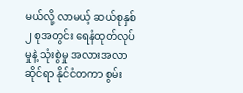မယ်လို့ လာမယ့် ဆယ်စုနှစ် ၂ စုအတွင်း ရေနံထုတ်လုပ်မှုနဲ့ သုံးစွဲမှု အလားအလာဆိုင်ရာ နိုင်ငံတကာ စွမ်း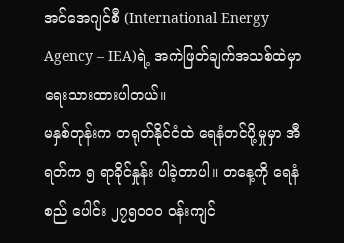အင်အေဂျင်စီ (International Energy Agency – IEA)ရဲ့ အကဲဖြတ်ချက်အသစ်ထဲမှာ ရေးသားထားပါတယ်။
မနှစ်တုန်းက တရုတ်နိုင်ငံထဲ ရေနံတင်ပို့မှုမှာ အီရတ်က ၅ ရာခိုင်နှုန်း ပါခဲ့တာပါ။ တနေ့ကို ရေနံ စည် ပေါင်း ၂၇၅၀၀၀ ဝန်းကျင်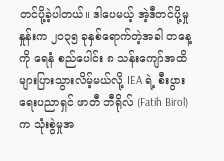တင်ပို့ခဲ့ပါတယ်။ ဒါပေမယ့် အဲ့ဒီတင်ပို့မှုနှုန်းက ၂၀၃၅ ခုနှစ်ရောက်တဲ့အခါ တနေ့ကို ရေနံ စည်ပေါင်း ၈ သန်းကျော်အထိ များပြားသွားလိမ့်မယ်လို့ IEA ရဲ့ စီးပွားရေးပညာရှင် ဖာတီ ဘီရိုလ် (Fatih Birol) က သုံးစွဲမှုအ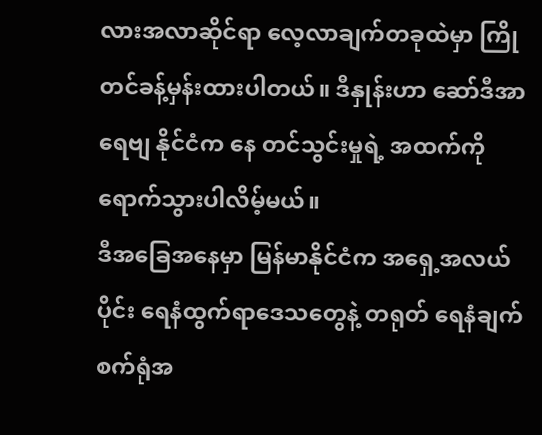လားအလာဆိုင်ရာ လေ့လာချက်တခုထဲမှာ ကြိုတင်ခန့်မှန်းထားပါတယ်။ ဒီနှုန်းဟာ ဆော်ဒီအာရေဗျ နိုင်ငံက နေ တင်သွင်းမှုရဲ့ အထက်ကို ရောက်သွားပါလိမ့်မယ်။
ဒီအခြေအနေမှာ မြန်မာနိုင်ငံက အရှေ့အလယ်ပိုင်း ရေနံထွက်ရာဒေသတွေနဲ့ တရုတ် ရေနံချက်စက်ရုံအ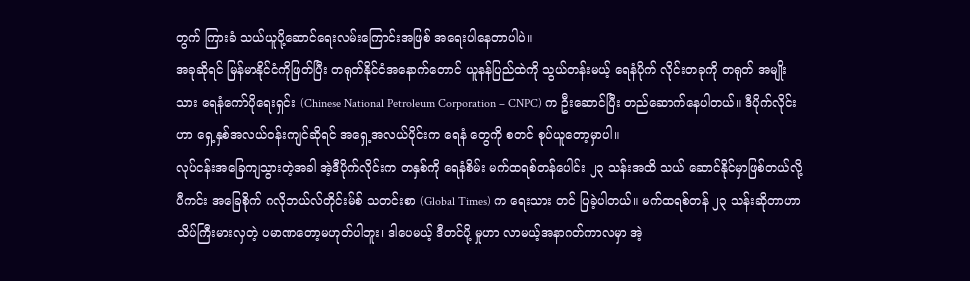တွက် ကြားခံ သယ်ယူပို့ဆောင်ရေးလမ်းကြောင်းအဖြစ် အရေးပါနေတာပါပဲ။
အခုဆိုရင် မြန်မာနိုင်ငံကိုဖြတ်ပြီး တရုတ်နိုင်ငံအနောက်တောင် ယူနန်ပြည်ထဲကို သွယ်တန်းမယ့် ရေနံပိုက် လိုင်းတခုကို တရုတ် အမျိုးသား ရေနံကော်ပိုရေးရှင်း (Chinese National Petroleum Corporation – CNPC) က ဦးဆောင်ပြီး တည်ဆောက်နေပါတယ်။ ဒီပိုက်လိုင်းဟာ ရှေ့နှစ်အလယ်ဝန်းကျင်ဆိုရင် အရှေ့အလယ်ပိုင်းက ရေနံ တွေကို စတင် စုပ်ယူတော့မှာပါ။
လုပ်ငန်းအခြေကျသွားတဲ့အခါ အဲ့ဒီပိုက်လိုင်းက တနှစ်ကို ရေနံစိမ်း မက်ထရစ်တန်ပေါင်း ၂၃ သန်းအထိ သယ် ဆောင်နိုင်မှာဖြစ်တယ်လို့ ပီကင်း အခြေစိုက် ဂလိုဘယ်လ်တိုင်းမ်စ် သတင်းစာ (Global Times) က ရေးသား တင် ပြခဲ့ပါတယ်။ မက်ထရစ်တန် ၂၃ သန်းဆိုတာဟာ သိပ်ကြီးမားလှတဲ့ ပမာဏတော့မဟုတ်ပါဘူး၊ ဒါပေမယ့် ဒီတင်ပို့ မှုဟာ လာမယ့်အနာဂတ်ကာလမှာ အဲ့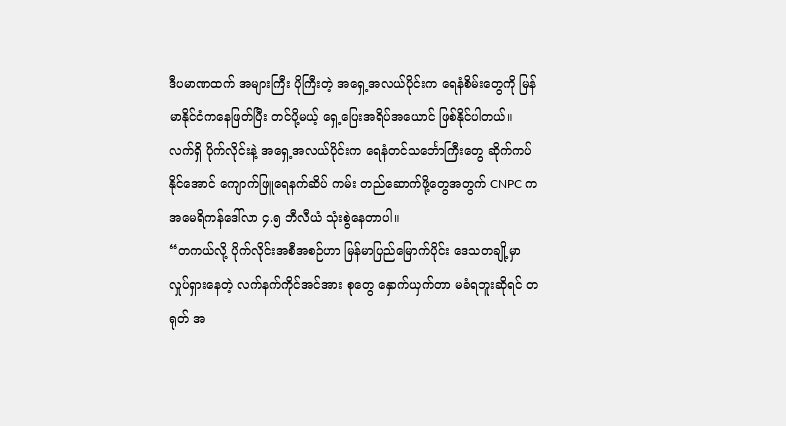ဒီပမာဏထက် အများကြီး ပိုကြီးတဲ့ အရှေ့အလယ်ပိုင်းက ရေနံစိမ်းတွေကို မြန်မာနိုင်ငံကနေဖြတ်ပြီး တင်ပို့မယ့် ရှေ့ပြေးအရိပ်အယောင် ဖြစ်နိုင်ပါတယ်။
လက်ရှိ ပိုက်လိုင်းနဲ့ အရှေ့အလယ်ပိုင်းက ရေနံတင်သင်္ဘောကြီးတွေ ဆိုက်ကပ်နိုင်အောင် ကျောက်ဖြူရေနက်ဆိပ် ကမ်း တည်ဆောက်ဖို့တွေအတွက် CNPC က အမေရိကန်ဒေါ်လာ ၄.၅ ဘီလီယံ သုံးစွဲနေတာပါ။
“တကယ်လို့ ပိုက်လိုင်းအစီအစဉ်ဟာ မြန်မာပြည်မြောက်ပိုင်း ဒေသတချို့မှာ လှုပ်ရှားနေတဲ့ လက်နက်ကိုင်အင်အား စုတွေ နှောက်ယှက်တာ မခံရဘူးဆိုရင် တရုတ် အ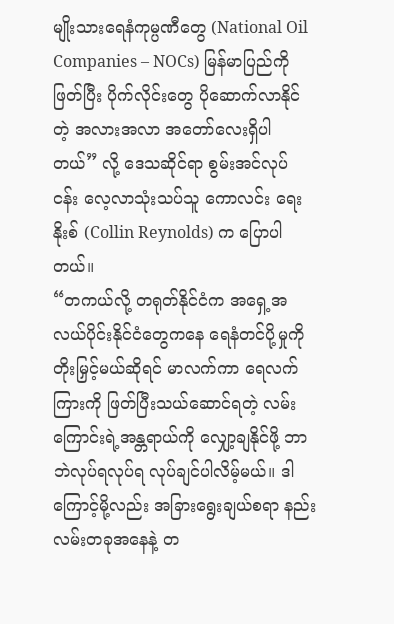မျိုးသားရေနံကုမ္ပဏီတွေ (National Oil Companies – NOCs) မြန်မာပြည်ကို ဖြတ်ပြီး ပိုက်လိုင်းတွေ ပိုဆောက်လာနိုင်တဲ့ အလားအလာ အတော်လေးရှိပါတယ်” လို့ ဒေသဆိုင်ရာ စွမ်းအင်လုပ် ငန်း လေ့လာသုံးသပ်သူ ကောလင်း ရေးနိုးစ် (Collin Reynolds) က ပြောပါတယ်။
“တကယ်လို့ တရုတ်နိုင်ငံက အရှေ့အလယ်ပိုင်းနိုင်ငံတွေကနေ ရေနံတင်ပို့မှုကို တိုးမြှင့်မယ်ဆိုရင် မာလက်ကာ ရေလက်ကြားကို ဖြတ်ပြီးသယ်ဆောင်ရတဲ့ လမ်းကြောင်းရဲ့အန္တရာယ်ကို လျှော့ချနိုင်ဖို့ ဘာဘဲလုပ်ရလုပ်ရ လုပ်ချင်ပါလိမ့်မယ်။ ဒါကြောင့်မို့လည်း အခြားရွေးချယ်စရာ နည်းလမ်းတခုအနေနဲ့ တ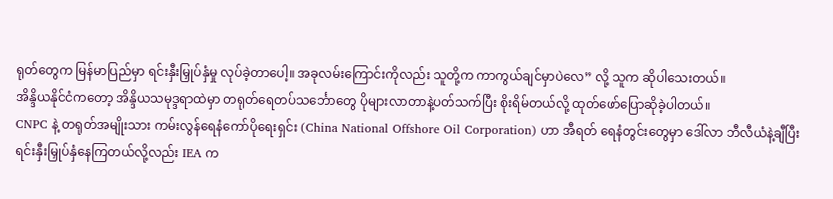ရုတ်တွေက မြန်မာပြည်မှာ ရင်းနှီးမြှုပ်နှံမှု လုပ်ခဲ့တာပေါ့။ အခုလမ်းကြောင်းကိုလည်း သူတို့က ကာကွယ်ချင်မှာပဲလေ” လို့ သူက ဆိုပါသေးတယ်။
အိန္ဒိယနိုင်ငံကတော့ အိန္ဒိယသမုဒ္ဒရာထဲမှာ တရုတ်ရေတပ်သင်္ဘောတွေ ပိုများလာတာနဲ့ပတ်သက်ပြီး စိုးရိမ်တယ်လို့ ထုတ်ဖော်ပြောဆိုခဲ့ပါတယ်။
CNPC နဲ့ တရုတ်အမျိုးသား ကမ်းလွန်ရေနံကော်ပိုရေးရှင်း (China National Offshore Oil Corporation) ဟာ အီရတ် ရေနံတွင်းတွေမှာ ဒေါ်လာ ဘီလီယံနဲ့ချီပြီး ရင်းနှီးမြှုပ်နှံနေကြတယ်လို့လည်း IEA က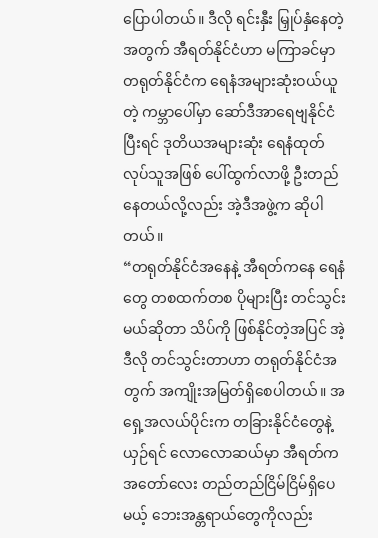ပြောပါတယ်။ ဒီလို ရင်းနှီး မြှုပ်နှံနေတဲ့အတွက် အီရတ်နိုင်ငံဟာ မကြာခင်မှာ တရုတ်နိုင်ငံက ရေနံအများဆုံးဝယ်ယူတဲ့ ကမ္ဘာပေါ်မှာ ဆော်ဒီအာရေဗျနိုင်ငံပြီးရင် ဒုတိယအများဆုံး ရေနံထုတ်လုပ်သူအဖြစ် ပေါ်ထွက်လာဖို့ ဦးတည်နေတယ်လို့လည်း အဲ့ဒီအဖွဲ့က ဆိုပါ တယ်။
“တရုတ်နိုင်ငံအနေနဲ့ အီရတ်ကနေ ရေနံတွေ တစထက်တစ ပိုများပြီး တင်သွင်းမယ်ဆိုတာ သိပ်ကို ဖြစ်နိုင်တဲ့အပြင် အဲ့ဒီလို တင်သွင်းတာဟာ တရုတ်နိုင်ငံအတွက် အကျိုးအမြတ်ရှိစေပါတယ်။ အရှေ့အလယ်ပိုင်းက တခြားနိုင်ငံတွေနဲ့ ယှဉ်ရင် လောလောဆယ်မှာ အီရတ်က အတော်လေး တည်တည်ငြိမ်ငြိမ်ရှိပေမယ့် ဘေးအန္တရာယ်တွေကိုလည်း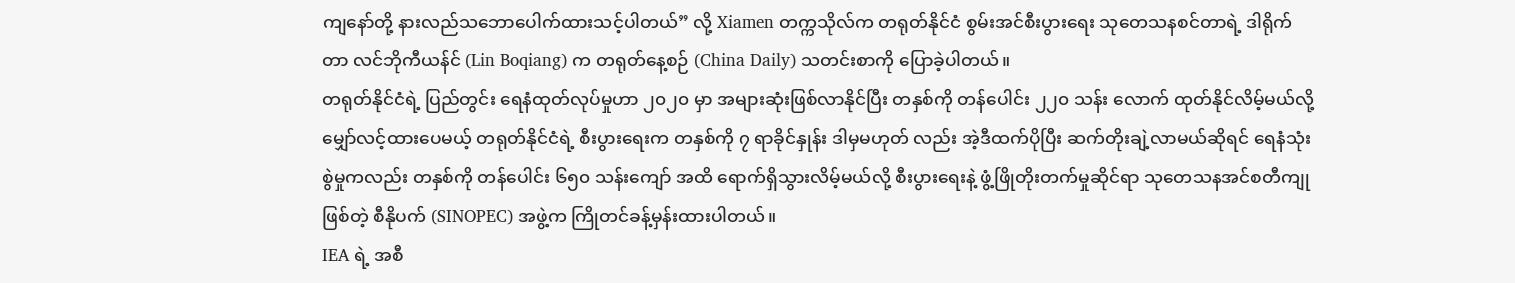ကျနော်တို့ နားလည်သဘောပေါက်ထားသင့်ပါတယ်” လို့ Xiamen တက္ကသိုလ်က တရုတ်နိုင်ငံ စွမ်းအင်စီးပွားရေး သုတေသနစင်တာရဲ့ ဒါရိုက်တာ လင်ဘိုကီယန်င် (Lin Boqiang) က တရုတ်နေ့စဉ် (China Daily) သတင်းစာကို ပြောခဲ့ပါတယ်။
တရုတ်နိုင်ငံရဲ့ ပြည်တွင်း ရေနံထုတ်လုပ်မှုဟာ ၂၀၂၀ မှာ အများဆုံးဖြစ်လာနိုင်ပြီး တနှစ်ကို တန်ပေါင်း ၂၂၀ သန်း လောက် ထုတ်နိုင်လိမ့်မယ်လို့ မျှော်လင့်ထားပေမယ့် တရုတ်နိုင်ငံရဲ့ စီးပွားရေးက တနှစ်ကို ၇ ရာခိုင်နှုန်း ဒါမှမဟုတ် လည်း အဲ့ဒီထက်ပိုပြီး ဆက်တိုးချဲ့လာမယ်ဆိုရင် ရေနံသုံးစွဲမှုကလည်း တနှစ်ကို တန်ပေါင်း ၆၅၀ သန်းကျော် အထိ ရောက်ရှိသွားလိမ့်မယ်လို့ စီးပွားရေးနဲ့ ဖွံ့ဖြိုတိုးတက်မှုဆိုင်ရာ သုတေသနအင်စတီကျုဖြစ်တဲ့ စီနိုပက် (SINOPEC) အဖွဲ့က ကြိုတင်ခန့်မှန်းထားပါတယ်။
IEA ရဲ့ အစီ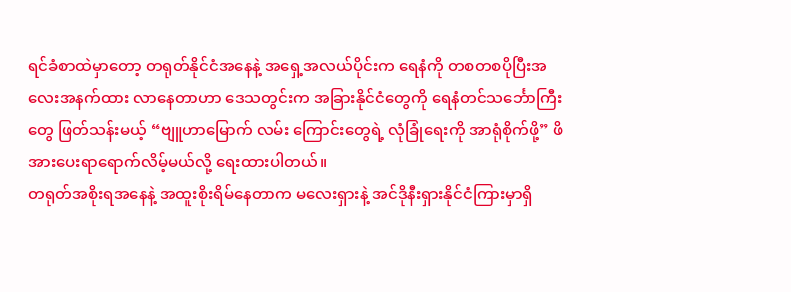ရင်ခံစာထဲမှာတော့ တရုတ်နိုင်ငံအနေနဲ့ အရှေ့အလယ်ပိုင်းက ရေနံကို တစတစပိုပြီးအလေးအနက်ထား လာနေတာဟာ ဒေသတွင်းက အခြားနိုင်ငံတွေကို ရေနံတင်သင်္ဘောကြီးတွေ ဖြတ်သန်းမယ့် “ဗျူဟာမြောက် လမ်း ကြောင်းတွေရဲ့ လုံခြုံရေးကို အာရုံစိုက်ဖို့” ဖိအားပေးရာရောက်လိမ့်မယ်လို့ ရေးထားပါတယ်။
တရုတ်အစိုးရအနေနဲ့ အထူးစိုးရိမ်နေတာက မလေးရှားနဲ့ အင်ဒိုနီးရှားနိုင်ငံကြားမှာရှိ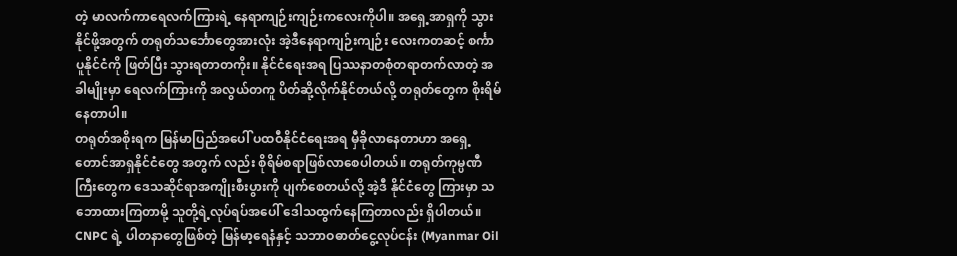တဲ့ မာလက်ကာရေလက်ကြားရဲ့ နေရာကျဉ်းကျဉ်းကလေးကိုပါ။ အရှေ့အာရှကို သွားနိုင်ဖို့အတွက် တရုတ်သင်္ဘောတွေအားလုံး အဲ့ဒီနေရာကျဉ်းကျဉ်း လေးကတဆင့် စင်္ကာပူနိုင်ငံကို ဖြတ်ပြီး သွားရတာတကိုး။ နိုင်ငံရေးအရ ပြဿနာတစုံတရာတက်လာတဲ့ အခါမျိုးမှာ ရေလက်ကြားကို အလွယ်တကူ ပိတ်ဆို့လိုက်နိုင်တယ်လို့ တရုတ်တွေက စိုးရိမ်နေတာပါ။
တရုတ်အစိုးရက မြန်မာပြည်အပေါ် ပထဝီနိုင်ငံရေးအရ မှီခိုလာနေတာဟာ အရှေ့တောင်အာရှနိုင်ငံတွေ အတွက် လည်း စိုရိမ်စရာဖြစ်လာစေပါတယ်။ တရုတ်ကုမ္ပဏီကြီးတွေက ဒေသဆိုင်ရာအကျိုးစီးပွားကို ပျက်စေတယ်လို့ အဲ့ဒီ နိုင်ငံတွေ ကြားမှာ သဘောထားကြတာမို့ သူတို့ရဲ့လုပ်ရပ်အပေါ် ဒေါသထွက်နေကြတာလည်း ရှိပါတယ်။
CNPC ရဲ့ ပါတနာတွေဖြစ်တဲ့ မြန်မာ့ရေနံနှင့် သဘာဝဓာတ်ငွေ့လုပ်ငန်း (Myanmar Oil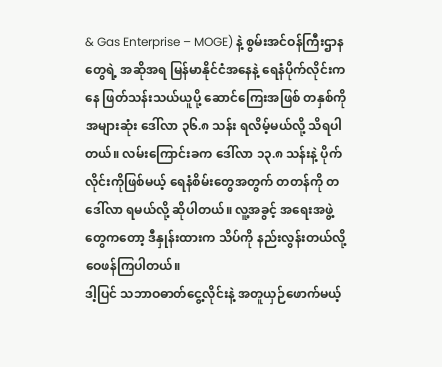& Gas Enterprise – MOGE) နဲ့ စွမ်းအင်ဝန်ကြီးဌာနတွေရဲ့ အဆိုအရ မြန်မာနိုင်ငံအနေနဲ့ ရေနံပိုက်လိုင်းကနေ ဖြတ်သန်းသယ်ယူပို့ ဆောင်ကြေးအဖြစ် တနှစ်ကို အများဆုံး ဒေါ်လာ ၃၆.၈ သန်း ရလိမ့်မယ်လို့ သိရပါတယ်။ လမ်းကြောင်းခက ဒေါ်လာ ၁၃.၈ သန်းနဲ့ ပိုက်လိုင်းကိုဖြစ်မယ့် ရေနံစိမ်းတွေအတွက် တတန်ကို တဒေါ်လာ ရမယ်လို့ ဆိုပါတယ်။ လူ့အခွင့် အရေးအဖွဲ့တွေကတော့ ဒီနှုန်းထားက သိပ်ကို နည်းလွန်းတယ်လို့ ဝေဖန်ကြပါတယ်။
ဒါ့ပြင် သဘာဝဓာတ်ငွေ့လိုင်းနဲ့ အတူယှဉ်ဖောက်မယ့်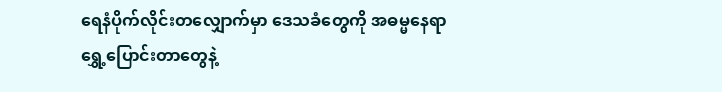ရေနံပိုက်လိုင်းတလျှောက်မှာ ဒေသခံတွေကို အဓမ္မနေရာရွှေ့ပြောင်းတာတွေနဲ့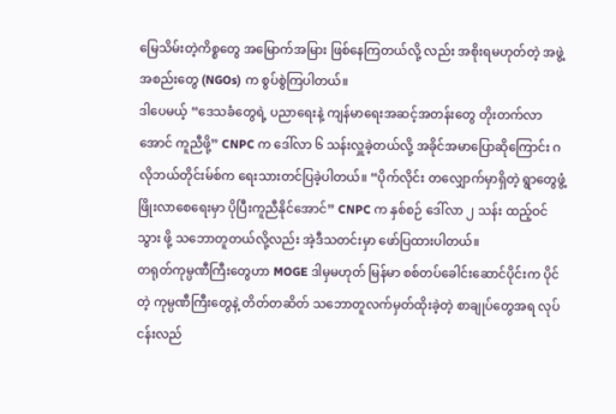မြေသိမ်းတဲ့ကိစ္စတွေ အမြောက်အမြား ဖြစ်နေကြတယ်လို့ လည်း အစိုးရမဟုတ်တဲ့ အဖွဲ့အစည်းတွေ (NGOs) က စွပ်စွဲကြပါတယ်။
ဒါပေမယ့် “ဒေသခံတွေရဲ့ ပညာရေးနဲ့ ကျန်မာရေးအဆင့်အတန်းတွေ တိုးတက်လာအောင် ကူညီဖို့” CNPC က ဒေါ်လာ ၆ သန်းလှူခဲ့တယ်လို့ အခိုင်အမာပြောဆိုကြောင်း ဂလိုဘယ်တိုင်းမ်စ်က ရေးသားတင်ပြခဲ့ပါတယ်။ “ပိုက်လိုင်း တလျှောက်မှာရှိတဲ့ ရွာတွေဖွံ့ဖြိုးလာစေရေးမှာ ပိုပြီးကူညီနိုင်အောင်” CNPC က နှစ်စဉ် ဒေါ်လာ ၂ သန်း ထည့်ဝင်သွား ဖို့ သဘောတူတယ်လို့လည်း အဲ့ဒီသတင်းမှာ ဖော်ပြထားပါတယ်။
တရုတ်ကုမ္ပဏီကြီးတွေဟာ MOGE ဒါမှမဟုတ် မြန်မာ စစ်တပ်ခေါင်းဆောင်ပိုင်းက ပိုင်တဲ့ ကုမ္ပဏီကြီးတွေနဲ့ တိတ်တဆိတ် သဘောတူလက်မှတ်ထိုးခဲ့တဲ့ စာချုပ်တွေအရ လုပ်ငန်းလည်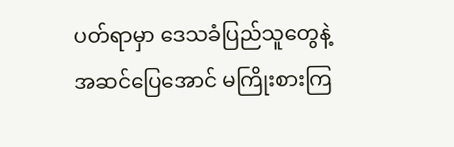ပတ်ရာမှာ ဒေသခံပြည်သူတွေနဲ့ အဆင်ပြေအောင် မကြိုးစားကြ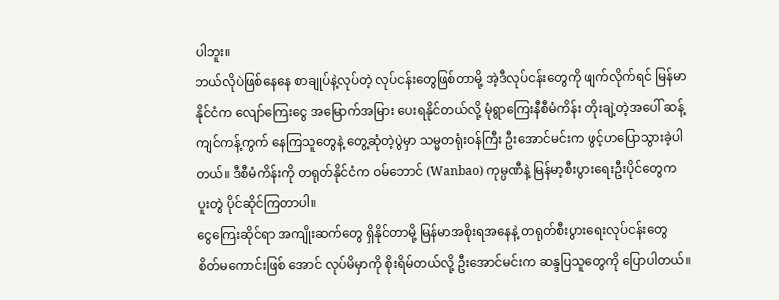ပါဘူး။
ဘယ်လိုပဲဖြစ်နေနေ စာချုပ်နဲ့လုပ်တဲ့ လုပ်ငန်းတွေဖြစ်တာမို့ အဲ့ဒီလုပ်ငန်းတွေကို ဖျက်လိုက်ရင် မြန်မာနိုင်ငံက လျော်ကြေးငွေ အမြောက်အမြား ပေးရနိုင်တယ်လို့ မုံရွာကြေးနီစီမံကိန်း တိုးချဲ့တဲ့အပေါ် ဆန့်ကျင်ကန့်ကွက် နေကြသူတွေနဲ့ တွေ့ဆုံတဲ့ပွဲမှာ သမ္မတရုံးဝန်ကြီး ဦးအောင်မင်းက ဖွင့်ဟပြောသွားခဲ့ပါတယ်။ ဒီစီမံကိန်းကို တရုတ်နိုင်ငံက ဝမ်ဘောင် (Wanbao) ကုမ္ပဏီနဲ့ မြန်မာ့စီးပွားရေးဦးပိုင်တွေက ပူးတွဲ ပိုင်ဆိုင်ကြတာပါ။
ငွေကြေးဆိုင်ရာ အကျိုးဆက်တွေ ရှိနိုင်တာမို့ မြန်မာအစိုးရအနေနဲ့ တရုတ်စီးပွားရေးလုပ်ငန်းတွေ စိတ်မကောင်းဖြစ် အောင် လုပ်မိမှာကို စိုးရိမ်တယ်လို့ ဦးအောင်မင်းက ဆန္ဒပြသူတွေကို ပြောပါတယ်။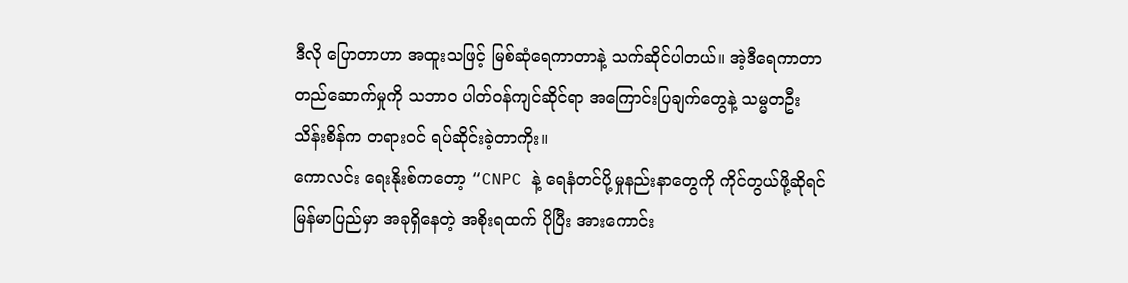ဒီလို ပြောတာဟာ အထူးသဖြင့် မြစ်ဆုံရေကာတာနဲ့ သက်ဆိုင်ပါတယ်။ အဲ့ဒီရေကာတာတည်ဆောက်မှုကို သဘာဝ ပါတ်ဝန်ကျင်ဆိုင်ရာ အကြောင်းပြချက်တွေနဲ့ သမ္မတဦးသိန်းစိန်က တရားဝင် ရပ်ဆိုင်းခဲ့တာကိုး။
ကောလင်း ရေးနိုးစ်ကတော့ “CNPC နဲ့ ရေနံတင်ပို့မှုနည်းနာတွေကို ကိုင်တွယ်ဖို့ဆိုရင် မြန်မာပြည်မှာ အခုရှိနေတဲ့ အစိုးရထက် ပိုပြီး အားကောင်း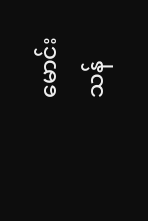မောင်းသန်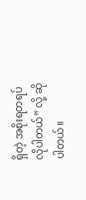ရှိတဲ့ အစိုးရတရပ် လိုပါတယ်” လို့ ဆိုပါတယ်။